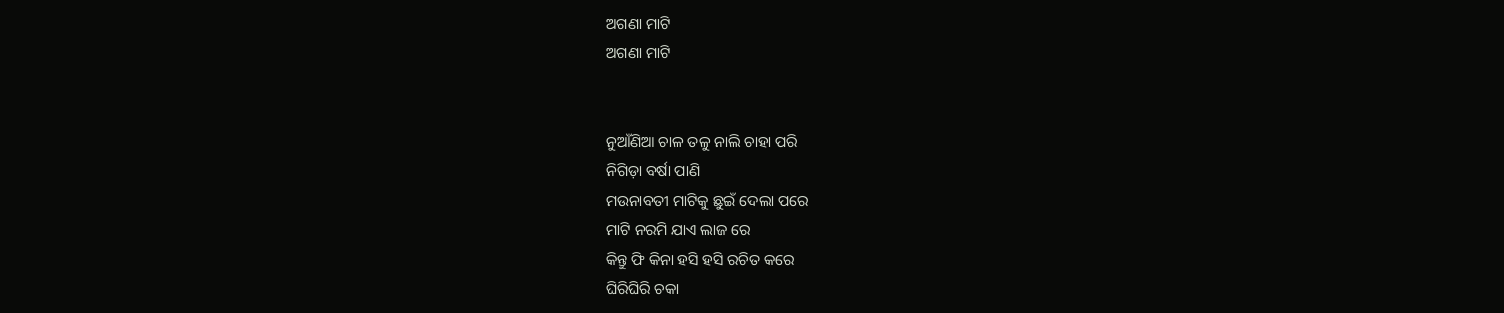ଅଗଣା ମାଟି
ଅଗଣା ମାଟି


ନୁଆଁଣିଆ ଚାଳ ତଳୁ ନାଲି ଚାହା ପରି
ନିଗିଡ଼ା ବର୍ଷା ପାଣି
ମଉନାବତୀ ମାଟିକୁ ଛୁଇଁ ଦେଲା ପରେ
ମାଟି ନରମି ଯାଏ ଲାଜ ରେ
କିନ୍ତୁ ଫି କିନା ହସି ହସି ରଚିତ କରେ
ଘିରିଘିରି ଚକା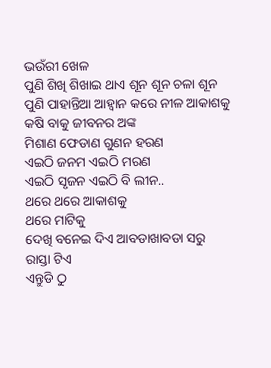ଭଉଁରୀ ଖେଳ
ପୁଣି ଶିଖି ଶିଖାଇ ଥାଏ ଶୂନ ଶୂନ ଚଳା ଶୂନ
ପୁଣି ପାହାନ୍ତିଆ ଆହ୍ଵାନ କରେ ନୀଳ ଆକାଶକୁ
କଷି ବାକୁ ଜୀବନର ଅଙ୍କ
ମିଶାଣ ଫେଡାଣ ଗୁଣନ ହରଣ
ଏଇଠି ଜନମ ଏଇଠି ମରଣ
ଏଇଠି ସୃଜନ ଏଇଠି ବି ଲୀନ..
ଥରେ ଥରେ ଆକାଶକୁ
ଥରେ ମାଟିକୁ
ଦେଖି ବନେଇ ଦିଏ ଆବଡାଖାବଡା ସରୁ ରାସ୍ତା ଟିଏ
ଏନ୍ତୁଡି ଠୁ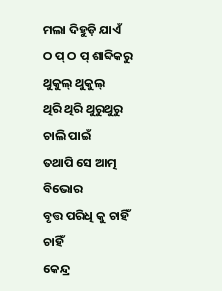ମଲା ଦିହୁଡ଼ି ଯାଏଁ
ଠ ପ୍ ଠ ପ୍ ଶାବ୍ଦିକରୁ ଥୁକୁଲ୍ ଥୁକୁଲ୍
ଥିରି ଥିରି ଥୁରୁଥୁରୁ ଚାଲି ପାଇଁ
ତଥାପି ସେ ଆତ୍ମ ବିଭୋର
ବୃତ୍ତ ପରିଧି କୁ ଚାହିଁ ଚାହିଁ
କେନ୍ଦ୍ର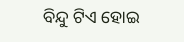ବିନ୍ଦୁ ଟିଏ ହୋଇ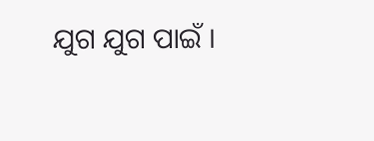ଯୁଗ ଯୁଗ ପାଇଁ ।